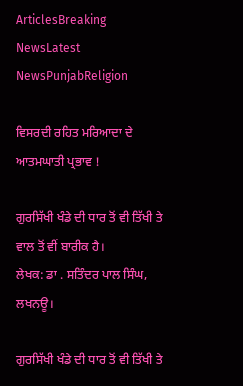ArticlesBreaking NewsLatest NewsPunjabReligion

ਵਿਸਰਦੀ ਰਹਿਤ ਮਰਿਆਦਾ ਦੇ ਆਤਮਘਾਤੀ ਪ੍ਰਭਾਵ !

ਗੁਰਸਿੱਖੀ ਖੰਡੇ ਦੀ ਧਾਰ ਤੋਂ ਵੀ ਤਿੱਖੀ ਤੇ ਵਾਲ ਤੋਂ ਵੀਂ ਬਾਰੀਕ ਹੈ।
ਲੇਖਕ: ਡਾ . ਸਤਿੰਦਰ ਪਾਲ ਸਿੰਘ, ਲਖਨਊ।

ਗੁਰਸਿੱਖੀ ਖੰਡੇ ਦੀ ਧਾਰ ਤੋਂ ਵੀ ਤਿੱਖੀ ਤੇ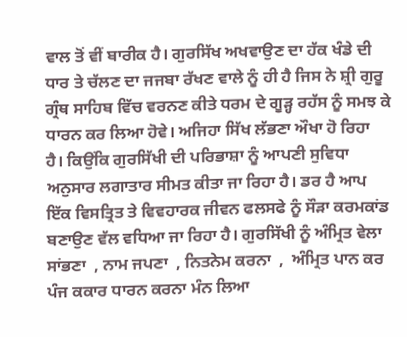ਵਾਲ ਤੋਂ ਵੀਂ ਬਾਰੀਕ ਹੈ। ਗੁਰਸਿੱਖ ਅਖਵਾਉਣ ਦਾ ਹੱਕ ਖੰਡੇ ਦੀ ਧਾਰ ਤੇ ਚੱਲਣ ਦਾ ਜਜਬਾ ਰੱਖਣ ਵਾਲੇ ਨੂੰ ਹੀ ਹੈ ਜਿਸ ਨੇ ਸ਼੍ਰੀ ਗੁਰੂ ਗ੍ਰੰਥ ਸਾਹਿਬ ਵਿੱਚ ਵਰਨਣ ਕੀਤੇ ਧਰਮ ਦੇ ਗੂੜ੍ਹ ਰਹੱਸ ਨੂੰ ਸਮਝ ਕੇ ਧਾਰਨ ਕਰ ਲਿਆ ਹੋਵੇ। ਅਜਿਹਾ ਸਿੱਖ ਲੱਭਣਾ ਔਖਾ ਹੋ ਰਿਹਾ ਹੈ। ਕਿਉਂਕਿ ਗੁਰਸਿੱਖੀ ਦੀ ਪਰਿਭਾਸ਼ਾ ਨੂੰ ਆਪਣੀ ਸੁਵਿਧਾ ਅਨੁਸਾਰ ਲਗਾਤਾਰ ਸੀਮਤ ਕੀਤਾ ਜਾ ਰਿਹਾ ਹੈ। ਡਰ ਹੈ ਆਪ ਇੱਕ ਵਿਸਤ੍ਰਿਤ ਤੇ ਵਿਵਹਾਰਕ ਜੀਵਨ ਫਲਸਫੇ ਨੂੰ ਸੌੜਾ ਕਰਮਕਾਂਡ ਬਣਾਉਣ ਵੱਲ ਵਧਿਆ ਜਾ ਰਿਹਾ ਹੈ। ਗੁਰਸਿੱਖੀ ਨੂੰ ਅੰਮ੍ਰਿਤ ਵੇਲਾ ਸਾਂਭਣਾ  , ਨਾਮ ਜਪਣਾ  , ਨਿਤਨੇਮ ਕਰਨਾ  ,  ਅੰਮ੍ਰਿਤ ਪਾਨ ਕਰ ਪੰਜ ਕਕਾਰ ਧਾਰਨ ਕਰਨਾ ਮੰਨ ਲਿਆ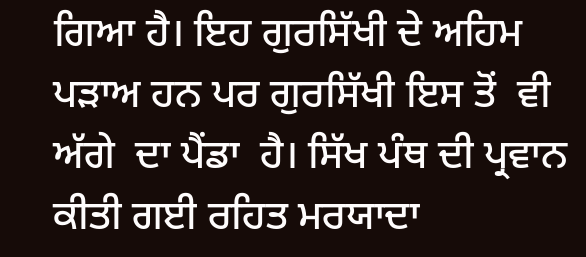ਗਿਆ ਹੈ। ਇਹ ਗੁਰਸਿੱਖੀ ਦੇ ਅਹਿਮ ਪੜਾਅ ਹਨ ਪਰ ਗੁਰਸਿੱਖੀ ਇਸ ਤੋਂ  ਵੀ ਅੱਗੇ  ਦਾ ਪੈਂਡਾ  ਹੈ। ਸਿੱਖ ਪੰਥ ਦੀ ਪ੍ਰਵਾਨ ਕੀਤੀ ਗਈ ਰਹਿਤ ਮਰਯਾਦਾ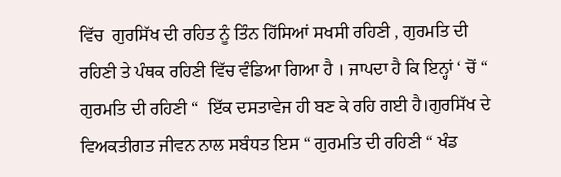ਵਿੱਚ  ਗੁਰਸਿੱਖ ਦੀ ਰਹਿਤ ਨੂੰ ਤਿੰਨ ਹਿੱਸਿਆਂ ਸਖਸੀ ਰਹਿਣੀ , ਗੁਰਮਤਿ ਦੀ ਰਹਿਣੀ ਤੇ ਪੰਥਕ ਰਹਿਣੀ ਵਿੱਚ ਵੰਡਿਆ ਗਿਆ ਹੈ । ਜਾਪਦਾ ਹੈ ਕਿ ਇਨ੍ਹਾਂ ‘ ਚੋਂ “ ਗੁਰਮਤਿ ਦੀ ਰਹਿਣੀ “  ਇੱਕ ਦਸਤਾਵੇਜ ਹੀ ਬਣ ਕੇ ਰਹਿ ਗਈ ਹੈ।ਗੁਰਸਿੱਖ ਦੇ ਵਿਅਕਤੀਗਤ ਜੀਵਨ ਨਾਲ ਸਬੰਧਤ ਇਸ “ ਗੁਰਮਤਿ ਦੀ ਰਹਿਣੀ “ ਖੰਡ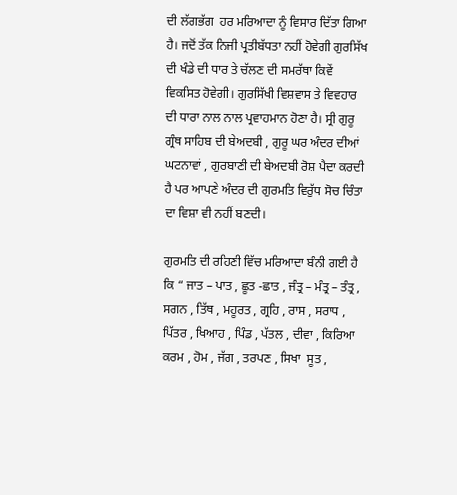ਦੀ ਲੱਗਭੱਗ  ਹਰ ਮਰਿਆਦਾ ਨੂੰ ਵਿਸਾਰ ਦਿੱਤਾ ਗਿਆ ਹੈ। ਜਦੋਂ ਤੱਕ ਨਿਜੀ ਪ੍ਰਤੀਬੱਧਤਾ ਨਹੀਂ ਹੋਵੇਗੀ ਗੁਰਸਿੱਖ ਦੀ ਖੰਡੇ ਦੀ ਧਾਰ ਤੇ ਚੱਲਣ ਦੀ ਸਮਰੱਥਾ ਕਿਵੇਂ ਵਿਕਸਿਤ ਹੋਵੇਗੀ। ਗੁਰਸਿੱਖੀ ਵਿਸ਼ਵਾਸ ਤੇ ਵਿਵਹਾਰ ਦੀ ਧਾਰਾ ਨਾਲ ਨਾਲ ਪ੍ਰਵਾਹਮਾਨ ਹੋਣਾ ਹੈ। ਸ੍ਰੀ ਗੁਰੂ ਗ੍ਰੰਥ ਸਾਹਿਬ ਦੀ ਬੇਅਦਬੀ , ਗੁਰੂ ਘਰ ਅੰਦਰ ਦੀਆਂ ਘਟਨਾਵਾਂ , ਗੁਰਬਾਣੀ ਦੀ ਬੇਅਦਬੀ ਰੋਸ਼ ਪੈਦਾ ਕਰਦੀ ਹੈ ਪਰ ਆਪਣੇ ਅੰਦਰ ਦੀ ਗੁਰਮਤਿ ਵਿਰੁੱਧ ਸੋਚ ਚਿੰਤਾ ਦਾ ਵਿਸ਼ਾ ਵੀ ਨਹੀਂ ਬਣਦੀ।

ਗੁਰਮਤਿ ਦੀ ਰਹਿਣੀ ਵਿੱਚ ਮਰਿਆਦਾ ਬੰਨੀ ਗਈ ਹੈ ਕਿ “ ਜਾਤ – ਪਾਤ , ਛੂਤ -ਛਾਤ , ਜੰਤ੍ਰ – ਮੰਤ੍ਰ – ਤੰਤ੍ਰ , ਸਗਨ , ਤਿੱਥ , ਮਹੂਰਤ , ਗ੍ਰਹਿ , ਰਾਸ , ਸਰਾਧ , ਪਿੱਤਰ , ਖਿਆਹ , ਪਿੰਡ , ਪੱਤਲ , ਦੀਵਾ , ਕਿਰਿਆ ਕਰਮ , ਹੋਮ , ਜੱਗ , ਤਰਪਣ , ਸਿਖਾ  ਸੂਤ ,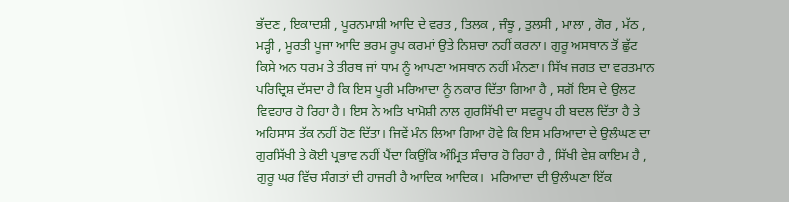ਭੱਦਣ , ਇਕਾਦਸ਼ੀ , ਪੂਰਨਮਾਸ਼ੀ ਆਦਿ ਦੇ ਵਰਤ , ਤਿਲਕ , ਜੰਝੂ , ਤੁਲਸੀ , ਮਾਲਾ , ਗੋਰ , ਮੱਠ , ਮੜ੍ਹੀ , ਮੂਰਤੀ ਪੂਜਾ ਆਦਿ ਭਰਮ ਰੂਪ ਕਰਮਾਂ ਉਤੇ ਨਿਸ਼ਚਾ ਨਹੀਂ ਕਰਨਾ। ਗੁਰੂ ਅਸਥਾਨ ਤੋਂ ਛੁੱਟ ਕਿਸੇ ਅਨ ਧਰਮ ਤੇ ਤੀਰਥ ਜਾਂ ਧਾਮ ਨੂੰ ਆਪਣਾ ਅਸਥਾਨ ਨਹੀਂ ਮੰਨਣਾ। ਸਿੱਖ ਜਗਤ ਦਾ ਵਰਤਮਾਨ ਪਰਿਦ੍ਰਿਸ਼ ਦੱਸਦਾ ਹੈ ਕਿ ਇਸ ਪੂਰੀ ਮਰਿਆਦਾ ਨੂੰ ਨਕਾਰ ਦਿੱਤਾ ਗਿਆ ਹੈ , ਸਗੋਂ ਇਸ ਦੇ ਉਲਟ ਵਿਵਹਾਰ ਹੋ ਰਿਹਾ ਹੈ। ਇਸ ਨੇ ਅਤਿ ਖਾਮੋਸ਼ੀ ਨਾਲ ਗੁਰਸਿੱਖੀ ਦਾ ਸਵਰੂਪ ਹੀ ਬਦਲ ਦਿੱਤਾ ਹੈ ਤੇ  ਅਹਿਸਾਸ ਤੱਕ ਨਹੀਂ ਹੋਣ ਦਿੱਤਾ। ਜਿਵੇਂ ਮੰਨ ਲਿਆ ਗਿਆ ਹੋਵੇ ਕਿ ਇਸ ਮਰਿਆਦਾ ਦੇ ਉਲੰਘਣ ਦਾ ਗੁਰਸਿੱਖੀ ਤੇ ਕੋਈ ਪ੍ਰਭਾਵ ਨਹੀਂ ਪੈਂਦਾ ਕਿਉਂਕਿ ਅੰਮ੍ਰਿਤ ਸੰਚਾਰ ਹੋ ਰਿਹਾ ਹੈ , ਸਿੱਖੀ ਵੇਸ਼ ਕਾਇਮ ਹੈ , ਗੁਰੂ ਘਰ ਵਿੱਚ ਸੰਗਤਾਂ ਦੀ ਹਾਜਰੀ ਹੈ ਆਦਿਕ ਆਦਿਕ।  ਮਰਿਆਦਾ ਦੀ ਉਲੰਘਣਾ ਇੱਕ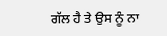ਗੱਲ ਹੈ ਤੇ ਉਸ ਨੂੰ ਨਾ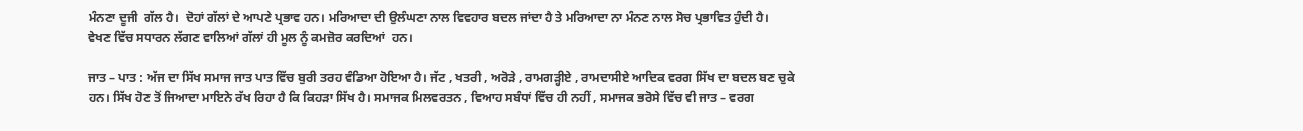ਮੰਨਣਾ ਦੂਜੀ  ਗੱਲ ਹੈ।  ਦੋਹਾਂ ਗੱਲਾਂ ਦੇ ਆਪਣੇ ਪ੍ਰਭਾਵ ਹਨ। ਮਰਿਆਦਾ ਦੀ ਉਲੰਘਣਾ ਨਾਲ ਵਿਵਹਾਰ ਬਦਲ ਜਾਂਦਾ ਹੈ ਤੇ ਮਰਿਆਦਾ ਨਾ ਮੰਨਣ ਨਾਲ ਸੋਚ ਪ੍ਰਭਾਵਿਤ ਹੁੰਦੀ ਹੈ।  ਵੇਖਣ ਵਿੱਚ ਸਧਾਰਨ ਲੱਗਣ ਵਾਲਿਆਂ ਗੱਲਾਂ ਹੀ ਮੂਲ ਨੂੰ ਕਮਜ਼ੋਰ ਕਰਦਿਆਂ  ਹਨ।

ਜਾਤ – ਪਾਤ : ਅੱਜ ਦਾ ਸਿੱਖ ਸਮਾਜ ਜਾਤ ਪਾਤ ਵਿੱਚ ਬੁਰੀ ਤਰਹ ਵੰਡਿਆ ਹੋਇਆ ਹੈ। ਜੱਟ , ਖਤਰੀ , ਅਰੋੜੇ , ਰਾਮਗੜ੍ਹੀਏ , ਰਾਮਦਾਸੀਏ ਆਦਿਕ ਵਰਗ ਸਿੱਖ ਦਾ ਬਦਲ ਬਣ ਚੁਕੇ ਹਨ। ਸਿੱਖ ਹੋਣ ਤੋਂ ਜਿਆਦਾ ਮਾਇਨੇ ਰੱਖ ਰਿਹਾ ਹੈ ਕਿ ਕਿਹੜਾ ਸਿੱਖ ਹੈ। ਸਮਾਜਕ ਮਿਲਵਰਤਨ , ਵਿਆਹ ਸਬੰਧਾਂ ਵਿੱਚ ਹੀ ਨਹੀਂ , ਸਮਾਜਕ ਭਰੋਸੇ ਵਿੱਚ ਵੀ ਜਾਤ – ਵਰਗ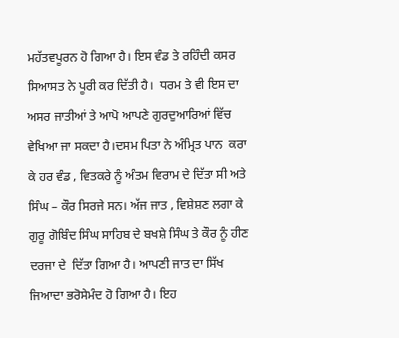ਮਹੱਤਵਪੂਰਨ ਹੋ ਗਿਆ ਹੈ। ਇਸ ਵੰਡ ਤੇ ਰਹਿੰਦੀ ਕਸਰ ਸਿਆਸਤ ਨੇ ਪੂਰੀ ਕਰ ਦਿੱਤੀ ਹੈ।  ਧਰਮ ਤੇ ਵੀ ਇਸ ਦਾ ਅਸਰ ਜਾਤੀਆਂ ਤੇ ਆਪੋ ਆਪਣੇ ਗੁਰਦੁਆਰਿਆਂ ਵਿੱਚ ਵੇਖਿਆ ਜਾ ਸਕਦਾ ਹੈ।ਦਸਮ ਪਿਤਾ ਨੇ ਅੰਮ੍ਰਿਤ ਪਾਨ  ਕਰਾ ਕੇ ਹਰ ਵੰਡ , ਵਿਤਕਰੇ ਨੂੰ ਅੰਤਮ ਵਿਰਾਮ ਦੇ ਦਿੱਤਾ ਸੀ ਅਤੇ ਸਿੰਘ – ਕੌਰ ਸਿਰਜੇ ਸਨ। ਅੱਜ ਜਾਤ , ਵਿਸ਼ੇਸ਼ਣ ਲਗਾ ਕੇ ਗੁਰੂ ਗੋਬਿੰਦ ਸਿੰਘ ਸਾਹਿਬ ਦੇ ਬਖਸ਼ੇ ਸਿੰਘ ਤੇ ਕੌਰ ਨੂੰ ਹੀਣ ਦਰਜਾ ਦੇ  ਦਿੱਤਾ ਗਿਆ ਹੈ। ਆਪਣੀ ਜਾਤ ਦਾ ਸਿੱਖ ਜਿਆਦਾ ਭਰੋਸੇਮੰਦ ਹੋ ਗਿਆ ਹੈ। ਇਹ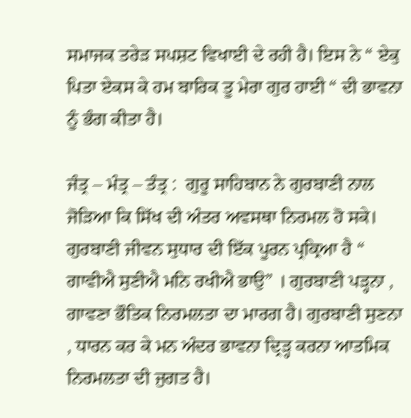ਸਮਾਜਕ ਤਰੇੜ ਸਪਸ਼ਟ ਵਿਖਾਈ ਦੇ ਰਹੀ ਹੈ। ਇਸ ਨੇ “ ਏਕੁ ਪਿਤਾ ਏਕਸ ਕੇ ਹਮ ਬਾਰਿਕ ਤੂ ਮੇਰਾ ਗੁਰ ਹਾਈ “ ਦੀ ਭਾਵਨਾ ਨੂੰ ਭੰਗ ਕੀਤਾ ਹੈ।

ਜੰਤ੍ਰ – ਮੰਤ੍ਰ – ਤੰਤ੍ਰ :  ਗੁਰੂ ਸਾਹਿਬਾਨ ਨੇ ਗੁਰਬਾਣੀ ਨਾਲ ਜੋੜਿਆ ਕਿ ਸਿੱਖ ਦੀ ਅੰਤਰ ਅਵਸਥਾ ਨਿਰਮਲ ਹੋ ਸਕੇ। ਗੁਰਬਾਣੀ ਜੀਵਨ ਸੁਧਾਰ ਦੀ ਇੱਕ ਪੂਰਨ ਪ੍ਰਕ੍ਰਿਆ ਹੈ “ ਗਾਵੀਐ ਸੁਣੀਐ ਮਨਿ ਰਖੀਐ ਭਾਉ” । ਗੁਰਬਾਣੀ ਪੜ੍ਹਨਾ , ਗਾਵਣਾ ਭੌਤਿਕ ਨਿਰਮਲਤਾ ਦਾ ਮਾਰਗ ਹੈ। ਗੁਰਬਾਣੀ ਸੁਣਨਾ , ਧਾਰਨ ਕਰ ਕੇ ਮਨ ਅੰਦਰ ਭਾਵਨਾ ਦ੍ਰਿੜ੍ਹ ਕਰਨਾ ਆਤਮਿਕ ਨਿਰਮਲਤਾ ਦੀ ਜੁਗਤ ਹੈ।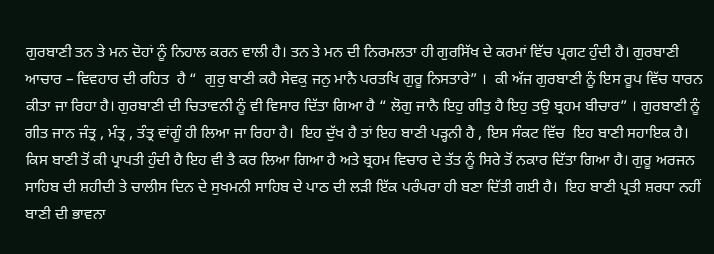ਗੁਰਬਾਣੀ ਤਨ ਤੇ ਮਨ ਦੋਹਾਂ ਨੂੰ ਨਿਹਾਲ ਕਰਨ ਵਾਲੀ ਹੈ। ਤਨ ਤੇ ਮਨ ਦੀ ਨਿਰਮਲਤਾ ਹੀ ਗੁਰਸਿੱਖ ਦੇ ਕਰਮਾਂ ਵਿੱਚ ਪ੍ਰਗਟ ਹੁੰਦੀ ਹੈ। ਗੁਰਬਾਣੀ ਆਚਾਰ – ਵਿਵਹਾਰ ਦੀ ਰਹਿਤ  ਹੈ “  ਗੁਰੁ ਬਾਣੀ ਕਹੈ ਸੇਵਕੁ ਜਨੁ ਮਾਨੈ ਪਰਤਖਿ ਗੁਰੂ ਨਿਸਤਾਰੇ” ।  ਕੀ ਅੱਜ ਗੁਰਬਾਣੀ ਨੂੰ ਇਸ ਰੂਪ ਵਿੱਚ ਧਾਰਨ ਕੀਤਾ ਜਾ ਰਿਹਾ ਹੈ। ਗੁਰਬਾਣੀ ਦੀ ਚਿਤਾਵਨੀ ਨੂੰ ਵੀ ਵਿਸਾਰ ਦਿੱਤਾ ਗਿਆ ਹੈ “ ਲੋਗੁ ਜਾਨੈ ਇਹੁ ਗੀਤੁ ਹੈ ਇਹੁ ਤਉ ਬ੍ਰਹਮ ਬੀਚਾਰ” । ਗੁਰਬਾਣੀ ਨੂੰ ਗੀਤ ਜਾਨ ਜੰਤ੍ਰ , ਮੰਤ੍ਰ , ਤੰਤ੍ਰ ਵਾਂਗੂੰ ਹੀ ਲਿਆ ਜਾ ਰਿਹਾ ਹੈ।  ਇਹ ਦੁੱਖ ਹੈ ਤਾਂ ਇਹ ਬਾਣੀ ਪੜ੍ਹਨੀ ਹੈ , ਇਸ ਸੰਕਟ ਵਿੱਚ  ਇਹ ਬਾਣੀ ਸਹਾਇਕ ਹੈ। ਕਿਸ ਬਾਣੀ ਤੋਂ ਕੀ ਪ੍ਰਾਪਤੀ ਹੁੰਦੀ ਹੈ ਇਹ ਵੀ ਤੈ ਕਰ ਲਿਆ ਗਿਆ ਹੈ ਅਤੇ ਬ੍ਰਹਮ ਵਿਚਾਰ ਦੇ ਤੱਤ ਨੂੰ ਸਿਰੇ ਤੋਂ ਨਕਾਰ ਦਿੱਤਾ ਗਿਆ ਹੈ। ਗੁਰੂ ਅਰਜਨ ਸਾਹਿਬ ਦੀ ਸ਼ਹੀਦੀ ਤੇ ਚਾਲੀਸ ਦਿਨ ਦੇ ਸੁਖਮਨੀ ਸਾਹਿਬ ਦੇ ਪਾਠ ਦੀ ਲੜੀ ਇੱਕ ਪਰੰਪਰਾ ਹੀ ਬਣਾ ਦਿੱਤੀ ਗਈ ਹੈ।  ਇਹ ਬਾਣੀ ਪ੍ਰਤੀ ਸ਼ਰਧਾ ਨਹੀਂ ਬਾਣੀ ਦੀ ਭਾਵਨਾ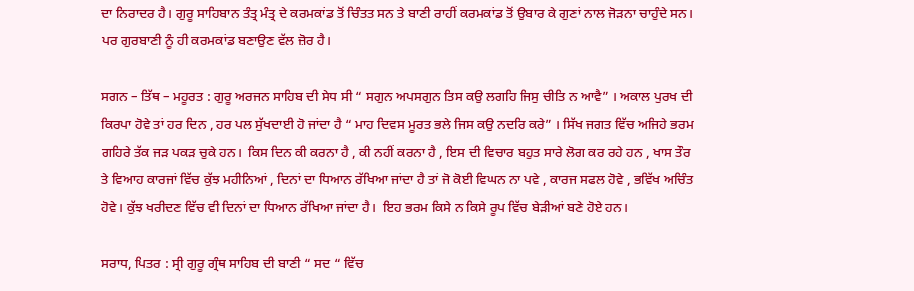ਦਾ ਨਿਰਾਦਰ ਹੈ। ਗੁਰੂ ਸਾਹਿਬਾਨ ਤੰਤ੍ਰ ਮੰਤ੍ਰ ਦੇ ਕਰਮਕਾਂਡ ਤੋਂ ਚਿੰਤਤ ਸਨ ਤੇ ਬਾਣੀ ਰਾਹੀਂ ਕਰਮਕਾਂਡ ਤੋਂ ਉਬਾਰ ਕੇ ਗੁਣਾਂ ਨਾਲ ਜੋੜਨਾ ਚਾਹੁੰਦੇ ਸਨ।  ਪਰ ਗੁਰਬਾਣੀ ਨੂੰ ਹੀ ਕਰਮਕਾਂਡ ਬਣਾਉਣ ਵੱਲ ਜ਼ੋਰ ਹੈ।

ਸਗਨ – ਤਿੱਥ – ਮਹੂਰਤ : ਗੁਰੂ ਅਰਜਨ ਸਾਹਿਬ ਦੀ ਸੇਧ ਸੀ “ ਸਗੁਨ ਅਪਸਗੁਨ ਤਿਸ ਕਉ ਲਗਹਿ ਜਿਸੁ ਚੀਤਿ ਨ ਆਵੈ” । ਅਕਾਲ ਪੁਰਖ ਦੀ ਕਿਰਪਾ ਹੋਵੇ ਤਾਂ ਹਰ ਦਿਨ , ਹਰ ਪਲ ਸੁੱਖਦਾਈ ਹੋ ਜਾਂਦਾ ਹੈ “ ਮਾਹ ਦਿਵਸ ਮੂਰਤ ਭਲੇ ਜਿਸ ਕਉ ਨਦਰਿ ਕਰੇ” । ਸਿੱਖ ਜਗਤ ਵਿੱਚ ਅਜਿਹੇ ਭਰਮ ਗਹਿਰੇ ਤੱਕ ਜੜ ਪਕੜ ਚੁਕੇ ਹਨ।  ਕਿਸ ਦਿਨ ਕੀ ਕਰਨਾ ਹੈ , ਕੀ ਨਹੀਂ ਕਰਨਾ ਹੈ , ਇਸ ਦੀ ਵਿਚਾਰ ਬਹੁਤ ਸਾਰੇ ਲੋਗ ਕਰ ਰਹੇ ਹਨ , ਖਾਸ ਤੌਰ ਤੇ ਵਿਆਹ ਕਾਰਜਾਂ ਵਿੱਚ ਕੁੱਝ ਮਹੀਨਿਆਂ , ਦਿਨਾਂ ਦਾ ਧਿਆਨ ਰੱਖਿਆ ਜਾਂਦਾ ਹੈ ਤਾਂ ਜੋ ਕੋਈ ਵਿਘਨ ਨਾ ਪਵੇ , ਕਾਰਜ ਸਫਲ ਹੋਵੇ , ਭਵਿੱਖ ਅਚਿੰਤ ਹੋਵੇ। ਕੁੱਝ ਖਰੀਦਣ ਵਿੱਚ ਵੀ ਦਿਨਾਂ ਦਾ ਧਿਆਨ ਰੱਖਿਆ ਜਾਂਦਾ ਹੈ।  ਇਹ ਭਰਮ ਕਿਸੇ ਨ ਕਿਸੇ ਰੂਪ ਵਿੱਚ ਬੇੜੀਆਂ ਬਣੇ ਹੋਏ ਹਨ।

ਸਰਾਧ, ਪਿਤਰ : ਸ੍ਰੀ ਗੁਰੂ ਗ੍ਰੰਥ ਸਾਹਿਬ ਦੀ ਬਾਣੀ “ ਸਦ “ ਵਿੱਚ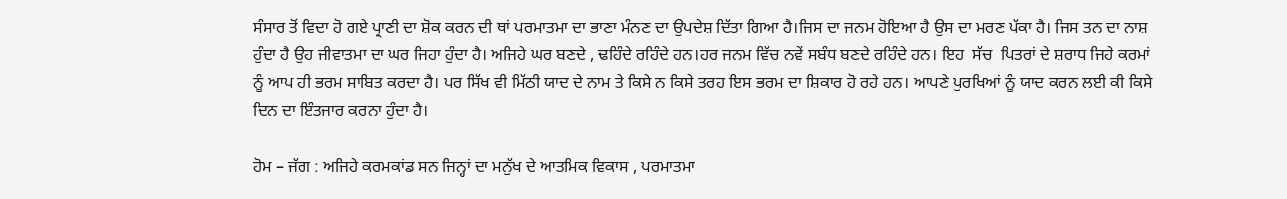ਸੰਸਾਰ ਤੋਂ ਵਿਦਾ ਹੋ ਗਏ ਪ੍ਰਾਣੀ ਦਾ ਸ਼ੋਕ ਕਰਨ ਦੀ ਥਾਂ ਪਰਮਾਤਮਾ ਦਾ ਭਾਣਾ ਮੰਨਣ ਦਾ ਉਪਦੇਸ਼ ਦਿੱਤਾ ਗਿਆ ਹੈ।ਜਿਸ ਦਾ ਜਨਮ ਹੋਇਆ ਹੈ ਉਸ ਦਾ ਮਰਣ ਪੱਕਾ ਹੈ। ਜਿਸ ਤਨ ਦਾ ਨਾਸ਼ ਹੁੰਦਾ ਹੈ ਉਹ ਜੀਵਾਤਮਾ ਦਾ ਘਰ ਜਿਹਾ ਹੁੰਦਾ ਹੈ। ਅਜਿਹੇ ਘਰ ਬਣਦੇ , ਢਹਿੰਦੇ ਰਹਿੰਦੇ ਹਨ।ਹਰ ਜਨਮ ਵਿੱਚ ਨਵੇਂ ਸਬੰਧ ਬਣਦੇ ਰਹਿੰਦੇ ਹਨ। ਇਹ  ਸੱਚ  ਪਿਤਰਾਂ ਦੇ ਸ਼ਰਾਧ ਜਿਹੇ ਕਰਮਾਂ ਨੂੰ ਆਪ ਹੀ ਭਰਮ ਸਾਬਿਤ ਕਰਦਾ ਹੈ। ਪਰ ਸਿੱਖ ਵੀ ਮਿੱਠੀ ਯਾਦ ਦੇ ਨਾਮ ਤੇ ਕਿਸੇ ਨ ਕਿਸੇ ਤਰਹ ਇਸ ਭਰਮ ਦਾ ਸ਼ਿਕਾਰ ਹੋ ਰਹੇ ਹਨ। ਆਪਣੇ ਪੁਰਖਿਆਂ ਨੂੰ ਯਾਦ ਕਰਨ ਲਈ ਕੀ ਕਿਸੇ ਦਿਨ ਦਾ ਇੰਤਜਾਰ ਕਰਨਾ ਹੁੰਦਾ ਹੈ।

ਹੋਮ – ਜੱਗ : ਅਜਿਹੇ ਕਰਮਕਾਂਡ ਸਨ ਜਿਨ੍ਹਾਂ ਦਾ ਮਨੁੱਖ ਦੇ ਆਤਮਿਕ ਵਿਕਾਸ , ਪਰਮਾਤਮਾ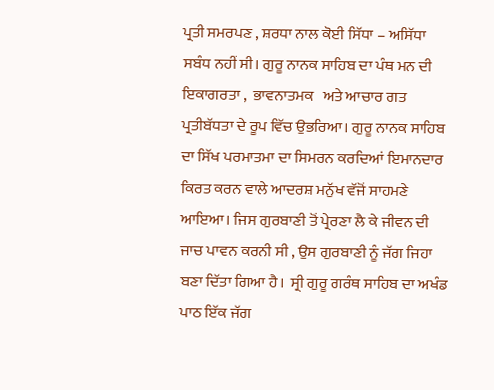ਪ੍ਰਤੀ ਸਮਰਪਣ , ਸ਼ਰਧਾ ਨਾਲ ਕੋਈ ਸਿੱਧਾ – ਅਸਿੱਧਾ ਸਬੰਧ ਨਹੀਂ ਸੀ। ਗੁਰੂ ਨਾਨਕ ਸਾਹਿਬ ਦਾ ਪੰਥ ਮਨ ਦੀ ਇਕਾਗਰਤਾ ,  ਭਾਵਨਾਤਮਕ   ਅਤੇ ਆਚਾਰ ਗਤ ਪ੍ਰਤੀਬੱਧਤਾ ਦੇ ਰੂਪ ਵਿੱਚ ਉਭਰਿਆ। ਗੁਰੂ ਨਾਨਕ ਸਾਹਿਬ ਦਾ ਸਿੱਖ ਪਰਮਾਤਮਾ ਦਾ ਸਿਮਰਨ ਕਰਦਿਆਂ ਇਮਾਨਦਾਰ ਕਿਰਤ ਕਰਨ ਵਾਲੇ ਆਦਰਸ਼ ਮਨੁੱਖ ਵੱਜੋਂ ਸਾਹਮਣੇ ਆਇਆ। ਜਿਸ ਗੁਰਬਾਣੀ ਤੋਂ ਪ੍ਰੇਰਣਾ ਲੈ ਕੇ ਜੀਵਨ ਦੀ ਜਾਚ ਪਾਵਨ ਕਰਨੀ ਸੀ , ਉਸ ਗੁਰਬਾਣੀ ਨੂੰ ਜੱਗ ਜਿਹਾ ਬਣਾ ਦਿੱਤਾ ਗਿਆ ਹੈ।  ਸ੍ਰੀ ਗੁਰੂ ਗਰੰਥ ਸਾਹਿਬ ਦਾ ਅਖੰਡ ਪਾਠ ਇੱਕ ਜੱਗ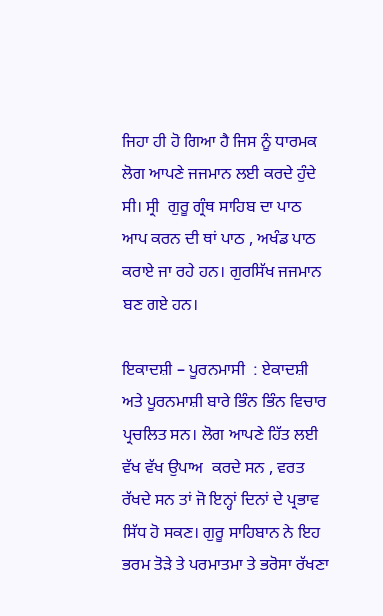ਜਿਹਾ ਹੀ ਹੋ ਗਿਆ ਹੈ ਜਿਸ ਨੂੰ ਧਾਰਮਕ ਲੋਗ ਆਪਣੇ ਜਜਮਾਨ ਲਈ ਕਰਦੇ ਹੁੰਦੇ ਸੀ। ਸ੍ਰੀ  ਗੁਰੂ ਗ੍ਰੰਥ ਸਾਹਿਬ ਦਾ ਪਾਠ ਆਪ ਕਰਨ ਦੀ ਥਾਂ ਪਾਠ , ਅਖੰਡ ਪਾਠ ਕਰਾਏ ਜਾ ਰਹੇ ਹਨ। ਗੁਰਸਿੱਖ ਜਜਮਾਨ ਬਣ ਗਏ ਹਨ।

ਇਕਾਦਸ਼ੀ – ਪੂਰਨਮਾਸੀ  : ਏਕਾਦਸ਼ੀ ਅਤੇ ਪੂਰਨਮਾਸ਼ੀ ਬਾਰੇ ਭਿੰਨ ਭਿੰਨ ਵਿਚਾਰ ਪ੍ਰਚਲਿਤ ਸਨ। ਲੋਗ ਆਪਣੇ ਹਿੱਤ ਲਈ ਵੱਖ ਵੱਖ ਉਪਾਅ  ਕਰਦੇ ਸਨ , ਵਰਤ ਰੱਖਦੇ ਸਨ ਤਾਂ ਜੋ ਇਨ੍ਹਾਂ ਦਿਨਾਂ ਦੇ ਪ੍ਰਭਾਵ ਸਿੱਧ ਹੋ ਸਕਣ। ਗੁਰੂ ਸਾਹਿਬਾਨ ਨੇ ਇਹ ਭਰਮ ਤੋੜੇ ਤੇ ਪਰਮਾਤਮਾ ਤੇ ਭਰੋਸਾ ਰੱਖਣਾ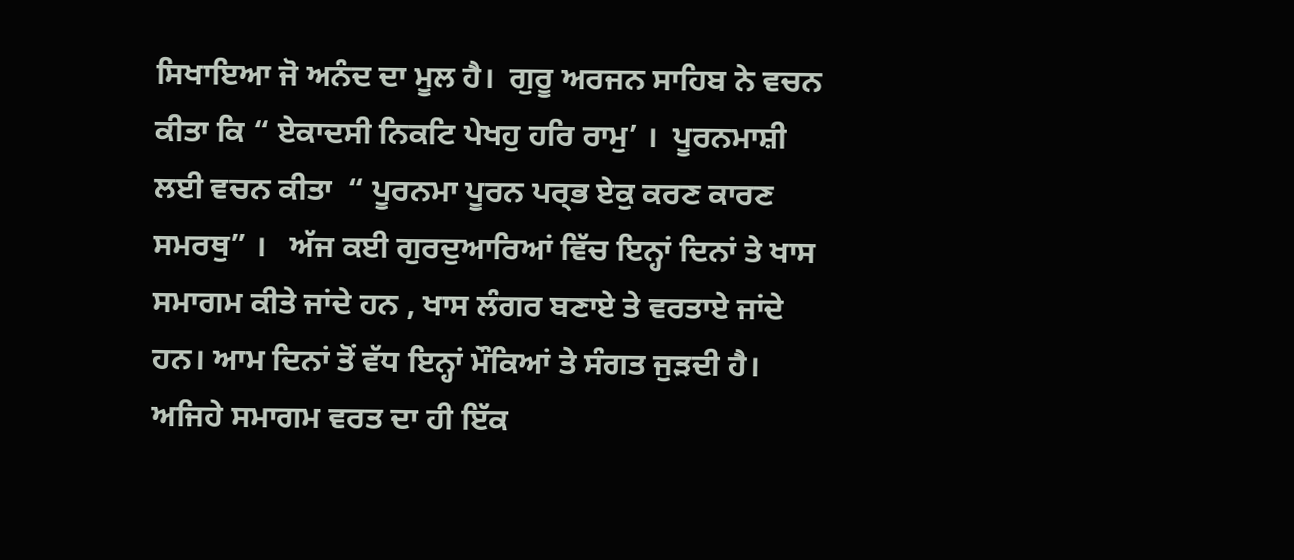ਸਿਖਾਇਆ ਜੋ ਅਨੰਦ ਦਾ ਮੂਲ ਹੈ।  ਗੁਰੂ ਅਰਜਨ ਸਾਹਿਬ ਨੇ ਵਚਨ ਕੀਤਾ ਕਿ “ ਏਕਾਦਸੀ ਨਿਕਟਿ ਪੇਖਹੁ ਹਰਿ ਰਾਮੁ’ ।  ਪੂਰਨਮਾਸ਼ੀ ਲਈ ਵਚਨ ਕੀਤਾ  “ ਪੂਰਨਮਾ ਪੂਰਨ ਪਰ੍ਭ ਏਕੁ ਕਰਣ ਕਾਰਣ ਸਮਰਥੁ” ।   ਅੱਜ ਕਈ ਗੁਰਦੁਆਰਿਆਂ ਵਿੱਚ ਇਨ੍ਹਾਂ ਦਿਨਾਂ ਤੇ ਖਾਸ ਸਮਾਗਮ ਕੀਤੇ ਜਾਂਦੇ ਹਨ , ਖਾਸ ਲੰਗਰ ਬਣਾਏ ਤੇ ਵਰਤਾਏ ਜਾਂਦੇ ਹਨ। ਆਮ ਦਿਨਾਂ ਤੋਂ ਵੱਧ ਇਨ੍ਹਾਂ ਮੌਕਿਆਂ ਤੇ ਸੰਗਤ ਜੁੜਦੀ ਹੈ। ਅਜਿਹੇ ਸਮਾਗਮ ਵਰਤ ਦਾ ਹੀ ਇੱਕ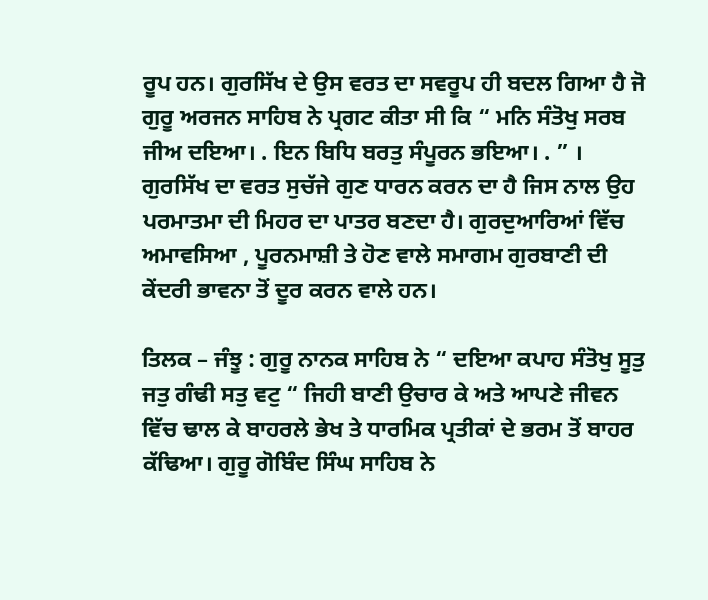ਰੂਪ ਹਨ। ਗੁਰਸਿੱਖ ਦੇ ਉਸ ਵਰਤ ਦਾ ਸਵਰੂਪ ਹੀ ਬਦਲ ਗਿਆ ਹੈ ਜੋ ਗੁਰੂ ਅਰਜਨ ਸਾਹਿਬ ਨੇ ਪ੍ਰਗਟ ਕੀਤਾ ਸੀ ਕਿ “ ਮਨਿ ਸੰਤੋਖੁ ਸਰਬ ਜੀਅ ਦਇਆ। . ਇਨ ਬਿਧਿ ਬਰਤੁ ਸੰਪੂਰਨ ਭਇਆ। . ” ।  ਗੁਰਸਿੱਖ ਦਾ ਵਰਤ ਸੁਚੱਜੇ ਗੁਣ ਧਾਰਨ ਕਰਨ ਦਾ ਹੈ ਜਿਸ ਨਾਲ ਉਹ ਪਰਮਾਤਮਾ ਦੀ ਮਿਹਰ ਦਾ ਪਾਤਰ ਬਣਦਾ ਹੈ। ਗੁਰਦੁਆਰਿਆਂ ਵਿੱਚ ਅਮਾਵਸਿਆ , ਪੂਰਨਮਾਸ਼ੀ ਤੇ ਹੋਣ ਵਾਲੇ ਸਮਾਗਮ ਗੁਰਬਾਣੀ ਦੀ ਕੇਂਦਰੀ ਭਾਵਨਾ ਤੋਂ ਦੂਰ ਕਰਨ ਵਾਲੇ ਹਨ।

ਤਿਲਕ – ਜੰਝੂ : ਗੁਰੂ ਨਾਨਕ ਸਾਹਿਬ ਨੇ “ ਦਇਆ ਕਪਾਹ ਸੰਤੋਖੁ ਸੂਤੁ ਜਤੁ ਗੰਢੀ ਸਤੁ ਵਟੁ “ ਜਿਹੀ ਬਾਣੀ ਉਚਾਰ ਕੇ ਅਤੇ ਆਪਣੇ ਜੀਵਨ ਵਿੱਚ ਢਾਲ ਕੇ ਬਾਹਰਲੇ ਭੇਖ ਤੇ ਧਾਰਮਿਕ ਪ੍ਰਤੀਕਾਂ ਦੇ ਭਰਮ ਤੋਂ ਬਾਹਰ ਕੱਢਿਆ। ਗੁਰੂ ਗੋਬਿੰਦ ਸਿੰਘ ਸਾਹਿਬ ਨੇ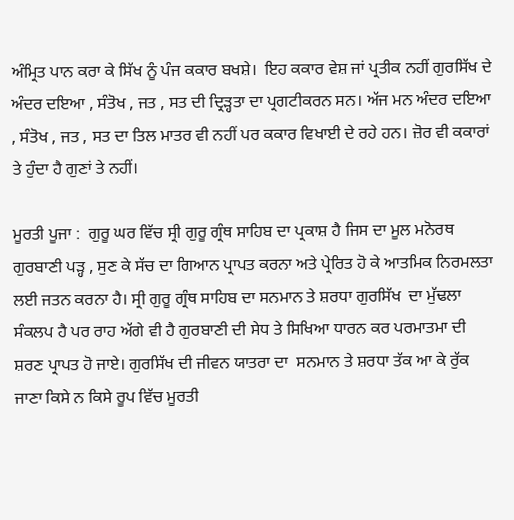ਅੰਮ੍ਰਿਤ ਪਾਨ ਕਰਾ ਕੇ ਸਿੱਖ ਨੂੰ ਪੰਜ ਕਕਾਰ ਬਖਸ਼ੇ।  ਇਹ ਕਕਾਰ ਵੇਸ਼ ਜਾਂ ਪ੍ਰਤੀਕ ਨਹੀਂ ਗੁਰਸਿੱਖ ਦੇ ਅੰਦਰ ਦਇਆ , ਸੰਤੋਖ , ਜਤ , ਸਤ ਦੀ ਦ੍ਰਿੜ੍ਹਤਾ ਦਾ ਪ੍ਰਗਟੀਕਰਨ ਸਨ। ਅੱਜ ਮਨ ਅੰਦਰ ਦਇਆ , ਸੰਤੋਖ , ਜਤ , ਸਤ ਦਾ ਤਿਲ ਮਾਤਰ ਵੀ ਨਹੀਂ ਪਰ ਕਕਾਰ ਵਿਖਾਈ ਦੇ ਰਹੇ ਹਨ। ਜ਼ੋਰ ਵੀ ਕਕਾਰਾਂ ਤੇ ਹੁੰਦਾ ਹੈ ਗੁਣਾਂ ਤੇ ਨਹੀਂ।

ਮੂਰਤੀ ਪੂਜਾ :  ਗੁਰੂ ਘਰ ਵਿੱਚ ਸ੍ਰੀ ਗੁਰੂ ਗ੍ਰੰਥ ਸਾਹਿਬ ਦਾ ਪ੍ਰਕਾਸ਼ ਹੈ ਜਿਸ ਦਾ ਮੂਲ ਮਨੋਰਥ ਗੁਰਬਾਣੀ ਪੜ੍ਹ , ਸੁਣ ਕੇ ਸੱਚ ਦਾ ਗਿਆਨ ਪ੍ਰਾਪਤ ਕਰਨਾ ਅਤੇ ਪ੍ਰੇਰਿਤ ਹੋ ਕੇ ਆਤਮਿਕ ਨਿਰਮਲਤਾ ਲਈ ਜਤਨ ਕਰਨਾ ਹੈ। ਸ੍ਰੀ ਗੁਰੂ ਗ੍ਰੰਥ ਸਾਹਿਬ ਦਾ ਸਨਮਾਨ ਤੇ ਸ਼ਰਧਾ ਗੁਰਸਿੱਖ  ਦਾ ਮੁੱਢਲਾ ਸੰਕਲਪ ਹੈ ਪਰ ਰਾਹ ਅੱਗੇ ਵੀ ਹੈ ਗੁਰਬਾਣੀ ਦੀ ਸੇਧ ਤੇ ਸਿਖਿਆ ਧਾਰਨ ਕਰ ਪਰਮਾਤਮਾ ਦੀ ਸ਼ਰਣ ਪ੍ਰਾਪਤ ਹੋ ਜਾਏ। ਗੁਰਸਿੱਖ ਦੀ ਜੀਵਨ ਯਾਤਰਾ ਦਾ  ਸਨਮਾਨ ਤੇ ਸ਼ਰਧਾ ਤੱਕ ਆ ਕੇ ਰੁੱਕ ਜਾਣਾ ਕਿਸੇ ਨ ਕਿਸੇ ਰੂਪ ਵਿੱਚ ਮੂਰਤੀ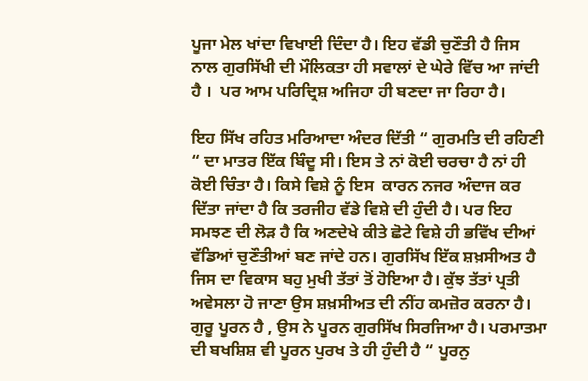ਪੂਜਾ ਮੇਲ ਖਾਂਦਾ ਵਿਖਾਈ ਦਿੰਦਾ ਹੈ। ਇਹ ਵੱਡੀ ਚੁਣੌਤੀ ਹੈ ਜਿਸ ਨਾਲ ਗੁਰਸਿੱਖੀ ਦੀ ਮੌਲਿਕਤਾ ਹੀ ਸਵਾਲਾਂ ਦੇ ਘੇਰੇ ਵਿੱਚ ਆ ਜਾਂਦੀ ਹੈ ।  ਪਰ ਆਮ ਪਰਿਦ੍ਰਿਸ਼ ਅਜਿਹਾ ਹੀ ਬਣਦਾ ਜਾ ਰਿਹਾ ਹੈ।

ਇਹ ਸਿੱਖ ਰਹਿਤ ਮਰਿਆਦਾ ਅੰਦਰ ਦਿੱਤੀ “ ਗੁਰਮਤਿ ਦੀ ਰਹਿਣੀ “ ਦਾ ਮਾਤਰ ਇੱਕ ਬਿੰਦੂ ਸੀ। ਇਸ ਤੇ ਨਾਂ ਕੋਈ ਚਰਚਾ ਹੈ ਨਾਂ ਹੀ ਕੋਈ ਚਿੰਤਾ ਹੈ। ਕਿਸੇ ਵਿਸ਼ੇ ਨੂੰ ਇਸ  ਕਾਰਨ ਨਜਰ ਅੰਦਾਜ ਕਰ ਦਿੱਤਾ ਜਾਂਦਾ ਹੈ ਕਿ ਤਰਜੀਹ ਵੱਡੇ ਵਿਸ਼ੇ ਦੀ ਹੁੰਦੀ ਹੈ। ਪਰ ਇਹ ਸਮਝਣ ਦੀ ਲੋੜ ਹੈ ਕਿ ਅਣਦੇਖੇ ਕੀਤੇ ਛੋਟੇ ਵਿਸ਼ੇ ਹੀ ਭਵਿੱਖ ਦੀਆਂ ਵੱਡਿਆਂ ਚੁਣੌਤੀਆਂ ਬਣ ਜਾਂਦੇ ਹਨ। ਗੁਰਸਿੱਖ ਇੱਕ ਸ਼ਖ਼ਸੀਅਤ ਹੈ ਜਿਸ ਦਾ ਵਿਕਾਸ ਬਹੁ ਮੁਖੀ ਤੱਤਾਂ ਤੋਂ ਹੋਇਆ ਹੈ। ਕੁੱਝ ਤੱਤਾਂ ਪ੍ਰਤੀ ਅਵੇਸਲਾ ਹੋ ਜਾਣਾ ਉਸ ਸ਼ਖ਼ਸੀਅਤ ਦੀ ਨੀਂਹ ਕਮਜ਼ੋਰ ਕਰਨਾ ਹੈ। ਗੁਰੂ ਪੂਰਨ ਹੈ , ਉਸ ਨੇ ਪੂਰਨ ਗੁਰਸਿੱਖ ਸਿਰਜਿਆ ਹੈ। ਪਰਮਾਤਮਾ ਦੀ ਬਖਸ਼ਿਸ਼ ਵੀ ਪੂਰਨ ਪੁਰਖ ਤੇ ਹੀ ਹੁੰਦੀ ਹੈ “ ਪੂਰਨੁ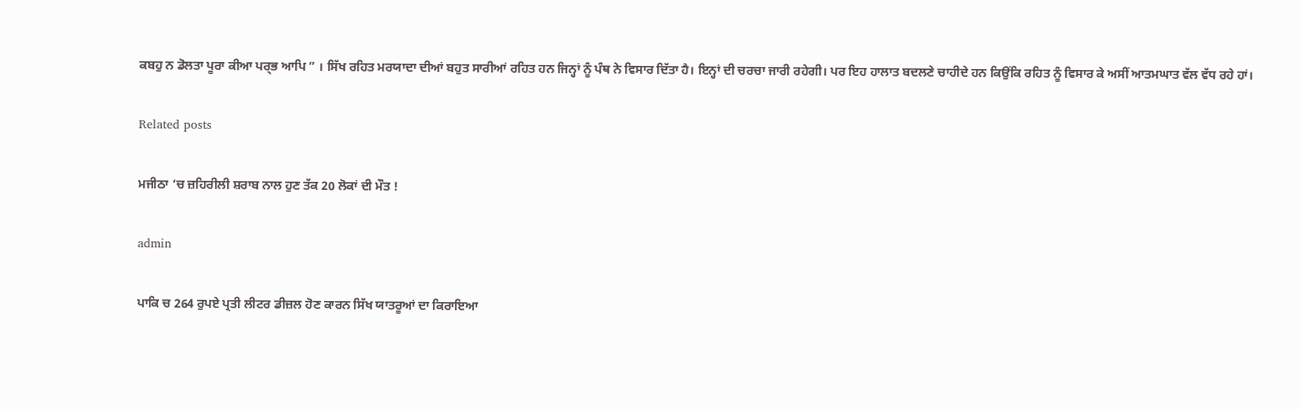ਕਬਹੁ ਨ ਡੋਲਤਾ ਪੂਰਾ ਕੀਆ ਪਰ੍ਭ ਆਪਿ ” । ਸਿੱਖ ਰਹਿਤ ਮਰਯਾਦਾ ਦੀਆਂ ਬਹੁਤ ਸਾਰੀਆਂ ਰਹਿਤ ਹਨ ਜਿਨ੍ਹਾਂ ਨੂੰ ਪੰਥ ਨੇ ਵਿਸਾਰ ਦਿੱਤਾ ਹੈ। ਇਨ੍ਹਾਂ ਦੀ ਚਰਚਾ ਜਾਰੀ ਰਹੇਗੀ। ਪਰ ਇਹ ਹਾਲਾਤ ਬਦਲਣੇ ਚਾਹੀਦੇ ਹਨ ਕਿਉਂਕਿ ਰਹਿਤ ਨੂੰ ਵਿਸਾਰ ਕੇ ਅਸੀਂ ਆਤਮਘਾਤ ਵੱਲ ਵੱਧ ਰਹੇ ਹਾਂ।

Related posts

ਮਜੀਠਾ ‘ਚ ਜ਼ਹਿਰੀਲੀ ਸ਼ਰਾਬ ਨਾਲ ਹੁਣ ਤੱਕ 20 ਲੋਕਾਂ ਦੀ ਮੌਤ !

admin

ਪਾਕਿ ਚ 264 ਰੁਪਏ ਪ੍ਰਤੀ ਲੀਟਰ ਡੀਜ਼ਲ ਹੋਣ ਕਾਰਨ ਸਿੱਖ ਯਾਤਰੂਆਂ ਦਾ ਕਿਰਾਇਆ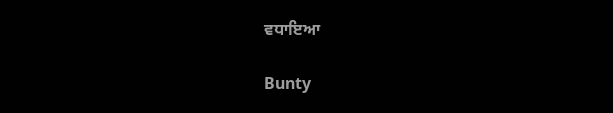ਵਧਾਇਆ

Bunty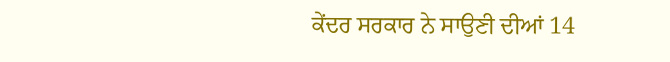ਕੇਂਦਰ ਸਰਕਾਰ ਨੇ ਸਾਉਣੀ ਦੀਆਂ 14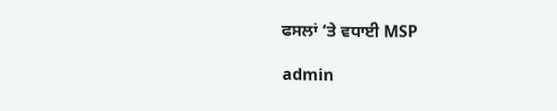ਫਸਲਾਂ ‘ਤੇ ਵਧਾਈ MSP

admin